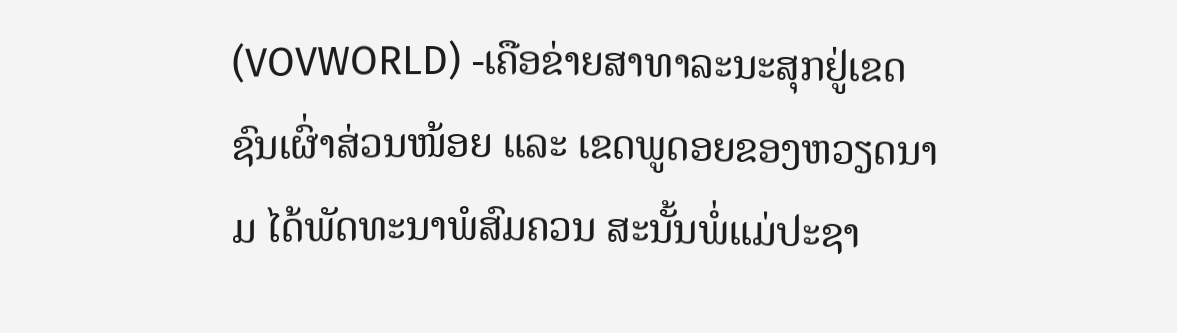(VOVWORLD) -ເຄືອຂ່າຍສາທາລະນະສຸກຢູ່ເຂດຊົນເຜົ່າສ່ວນໜ້ອຍ ແລະ ເຂດພູດອຍຂອງຫວຽດນາມ ໄດ້ພັດທະນາພໍສົມຄວນ ສະນັ້ນພໍ່ແມ່ປະຊາ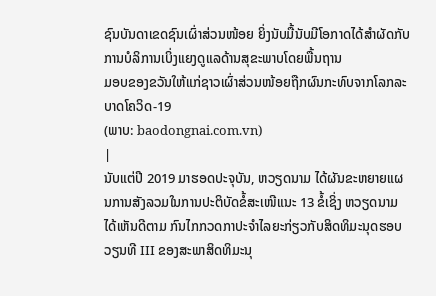ຊົນບັນດາເຂດຊົນເຜົ່າສ່ວນໜ້ອຍ ຍິ່ງນັບມື້ນັບມີໂອກາດໄດ້ສຳຜັດກັບການບໍລິການເບິ່ງແຍງດູແລດ້ານສຸຂະພາບໂດຍພື້ນຖານ
ມອບຂອງຂວັນໃຫ້ແກ່ຊາວເຜົ່າສ່ວນໜ້ອຍຖືກຜົນກະທົບຈາກໂລກລະບາດໂຄວິດ-19
(ພາບ: baodongnai.com.vn)
|
ນັບແຕ່ປີ 2019 ມາຮອດປະຈຸບັນ, ຫວຽດນາມ ໄດ້ຜັນຂະຫຍາຍແຜນການສັງລວມໃນການປະຕິບັດຂໍ້ສະເໜີແນະ 13 ຂໍ້ເຊິ່ງ ຫວຽດນາມ ໄດ້ເຫັນດີຕາມ ກົນໄກກວດກາປະຈຳໄລຍະກ່ຽວກັບສິດທິມະນຸດຮອບວຽນທີ III ຂອງສະພາສິດທິມະນຸ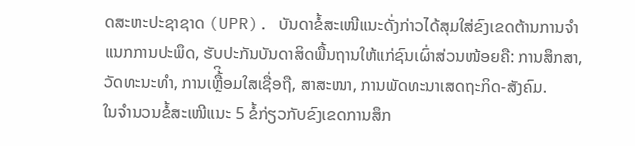ດສະຫະປະຊາຊາດ (UPR). ບັນດາຂໍ້ສະເໜີແນະດັ່ງກ່າວໄດ້ສຸມໃສ່ຂົງເຂດຕ້ານການຈຳແນກການປະພຶດ, ຮັບປະກັນບັນດາສິດພື້ນຖານໃຫ້ແກ່ຊົນເຜົ່າສ່ວນໜ້ອຍຄື: ການສຶກສາ, ວັດທະນະທຳ, ການເຫື້ຼິອມໃສເຊື່ອຖື, ສາສະໜາ, ການພັດທະນາເສດຖະກິດ-ສັງຄົມ.
ໃນຈຳນວນຂໍ້ສະເໜີແນະ 5 ຂໍ້ກ່ຽວກັບຂົງເຂດການສຶກ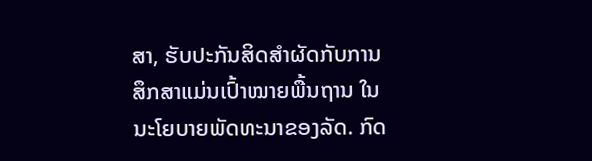ສາ, ຮັບປະກັນສິດສຳຜັດກັບການສຶກສາແມ່ນເປົ້າໝາຍພື້ນຖານ ໃນນະໂຍບາຍພັດທະນາຂອງລັດ. ກົດ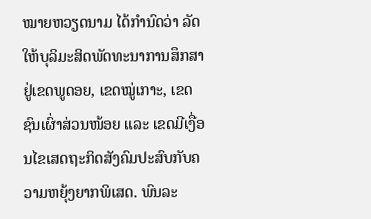ໝາຍຫວຽດນາມ ໄດ້ກຳນົດວ່າ ລັດໃຫ້ບຸລິມະສິດພັດທະນາການສຶກສາຢູ່ເຂດພູດອຍ, ເຂດໝູ່ເກາະ, ເຂດຊົນເຜົ່າສ່ວນໜ້ອຍ ແລະ ເຂດມີເງື່ອນໄຂເສດຖະກິດສັງຄົມປະສົບກັບຄວາມຫຍຸ້ງຍາກພິເສດ. ພົນລະ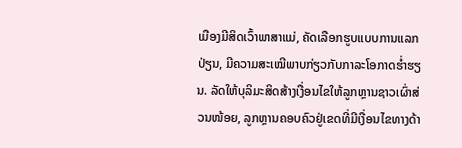ເມືອງມີສິດເວົ້າພາສາແມ່, ຄັດເລືອກຮູບແບບການແລກປ່ຽນ, ມີຄວາມສະເໝີພາບກ່ຽວກັບກາລະໂອກາດຮ່ຳຮຽນ. ລັດໃຫ້ບຸລິມະສິດສ້າງເງື່ອນໄຂໃຫ້ລູກຫຼານຊາວເຜົ່າສ່ວນໜ້ອຍ, ລູກຫຼານຄອບຄົວຢູ່ເຂດທີ່ມີເງື່ອນໄຂທາງດ້າ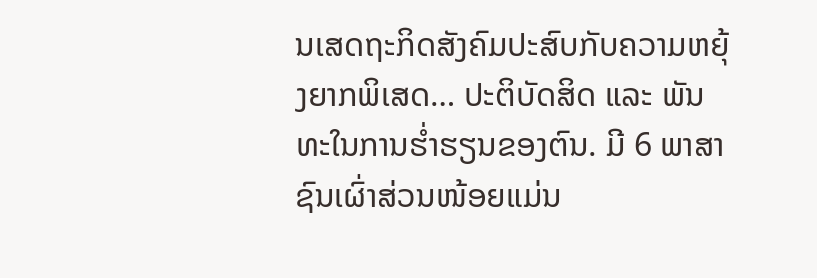ນເສດຖະກິດສັງຄົມປະສົບກັບຄວາມຫຍຸ້ງຍາກພິເສດ… ປະຕິບັດສິດ ແລະ ພັນທະໃນການຮໍ່າຮຽນຂອງຕົນ. ມີ 6 ພາສາຊົນເຜົ່າສ່ວນໜ້ອຍແມ່ນ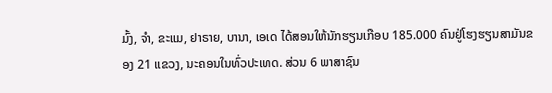ມົ້ງ, ຈຳ, ຂະແມ, ຢາຣາຍ, ບານາ, ເອເດ ໄດ້ສອນໃຫ້ນັກຮຽນເກືອບ 185.000 ຄົນຢູ່ໂຮງຮຽນສາມັນຂອງ 21 ແຂວງ, ນະຄອນໃນທົ່ວປະເທດ. ສ່ວນ 6 ພາສາຊົນ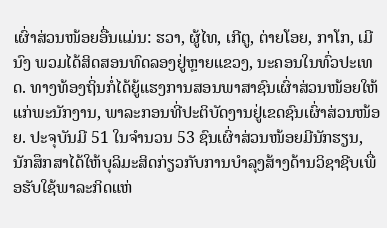ເຜົ່າສ່ວນໜ້ອຍອື່ນແມ່ນ: ຮວາ, ຜູ້ໄທ, ເກີຕູ, ຕ່າຍໂອຍ, ກາໂກ, ເມີນົງ ພວມໄດ້ສິດສອນທົດລອງຢູ່ຫຼາຍແຂວງ, ນະຄອນໃນທົ່ວປະເທດ. ທາງທ້ອງຖິ່ນກໍ່ໄດ້ຍູ້ແຮງການສອນພາສາຊົນເຜົ່າສ່ວນໜ້ອຍໃຫ້ແກ່ພະນັກງານ, ພາລະກອນທີ່ປະຕິບັດງານຢູ່ເຂດຊົນເຜົ່າສ່ວນໜ້ອຍ. ປະຈຸບັນມີ 51 ໃນຈຳນວນ 53 ຊົນເຜົ່າສ່ວນໜ້ອຍມີນັກຮຽນ, ນັກສຶກສາໄດ້ໃຫ້ບຸລິມະສິດກ່ຽວກັບການບຳລຸງສ້າງດ້ານວິຊາຊີບເພື່ອຮັບໃຊ້ພາລະກິດແຫ່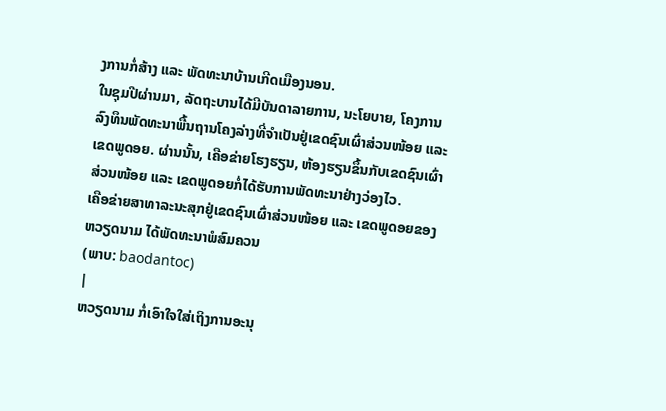ງການກໍ່ສ້າງ ແລະ ພັດທະນາບ້ານເກີດເມືອງນອນ.
ໃນຊຸມປີຜ່ານມາ, ລັດຖະບານໄດ້ມີບັນດາລາຍການ, ນະໂຍບາຍ, ໂຄງການລົງທຶນພັດທະນາພື້ນຖານໂຄງລ່າງທີ່ຈຳເປັນຢູ່ເຂດຊົນເຜົ່າສ່ວນໜ້ອຍ ແລະ ເຂດພູດອຍ. ຜ່ານນັ້ນ, ເຄືອຂ່າຍໂຮງຮຽນ, ຫ້ອງຮຽນຂຶ້ນກັບເຂດຊົນເຜົ່າສ່ວນໜ້ອຍ ແລະ ເຂດພູດອຍກໍ່ໄດ້ຮັບການພັດທະນາຢ່າງວ່ອງໄວ.
ເຄືອຂ່າຍສາທາລະນະສຸກຢູ່ເຂດຊົນເຜົ່າສ່ວນໜ້ອຍ ແລະ ເຂດພູດອຍຂອງຫວຽດນາມ ໄດ້ພັດທະນາພໍສົມຄວນ
(ພາບ: baodantoc)
|
ຫວຽດນາມ ກໍ່ເອົາໃຈໃສ່ເຖິງການອະນຸ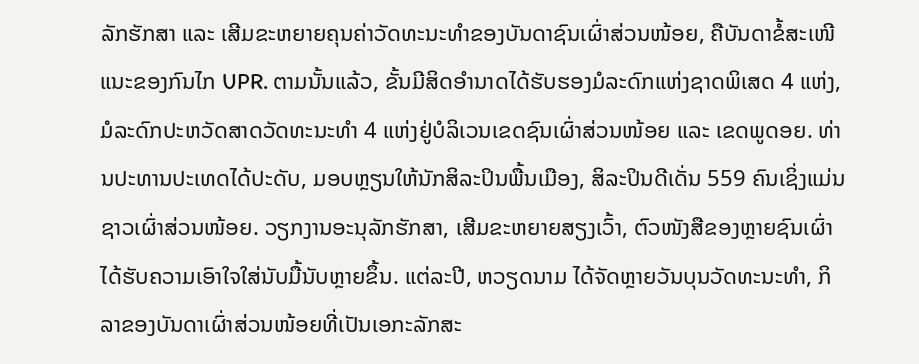ລັກຮັກສາ ແລະ ເສີມຂະຫຍາຍຄຸນຄ່າວັດທະນະທຳຂອງບັນດາຊົນເຜົ່າສ່ວນໜ້ອຍ, ຄືບັນດາຂໍ້ສະເໜີແນະຂອງກົນໄກ UPR. ຕາມນັ້ນແລ້ວ, ຂັ້ນມີສິດອຳນາດໄດ້ຮັບຮອງມໍລະດົກແຫ່ງຊາດພິເສດ 4 ແຫ່ງ, ມໍລະດົກປະຫວັດສາດວັດທະນະທຳ 4 ແຫ່ງຢູ່ບໍລິເວນເຂດຊົນເຜົ່າສ່ວນໜ້ອຍ ແລະ ເຂດພູດອຍ. ທ່ານປະທານປະເທດໄດ້ປະດັບ, ມອບຫຼຽນໃຫ້ນັກສິລະປິນພື້ນເມືອງ, ສິລະປິນດີເດັ່ນ 559 ຄົນເຊິ່ງແມ່ນຊາວເຜົ່າສ່ວນໜ້ອຍ. ວຽກງານອະນຸລັກຮັກສາ, ເສີມຂະຫຍາຍສຽງເວົ້າ, ຕົວໜັງສືຂອງຫຼາຍຊົນເຜົ່າໄດ້ຮັບຄວາມເອົາໃຈໃສ່ນັບມື້ນັບຫຼາຍຂຶ້ນ. ແຕ່ລະປີ, ຫວຽດນາມ ໄດ້ຈັດຫຼາຍວັນບຸນວັດທະນະທຳ, ກິລາຂອງບັນດາເຜົ່າສ່ວນໜ້ອຍທີ່ເປັນເອກະລັກສະ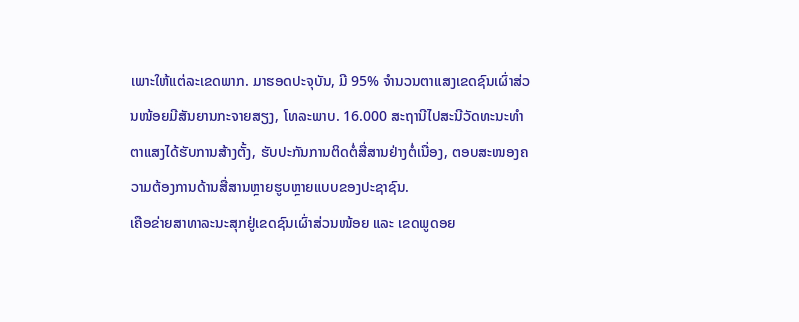ເພາະໃຫ້ແຕ່ລະເຂດພາກ. ມາຮອດປະຈຸບັນ, ມີ 95% ຈຳນວນຕາແສງເຂດຊົນເຜົ່າສ່ວນໜ້ອຍມີສັນຍານກະຈາຍສຽງ, ໂທລະພາບ. 16.000 ສະຖານີໄປສະນີວັດທະນະທຳຕາແສງໄດ້ຮັບການສ້າງຕັ້ງ, ຮັບປະກັນການຕິດຕໍ່ສື່ສານຢ່າງຕໍ່ເນື່ອງ, ຕອບສະໜອງຄວາມຕ້ອງການດ້ານສື່ສານຫຼາຍຮູບຫຼາຍແບບຂອງປະຊາຊົນ.
ເຄືອຂ່າຍສາທາລະນະສຸກຢູ່ເຂດຊົນເຜົ່າສ່ວນໜ້ອຍ ແລະ ເຂດພູດອຍ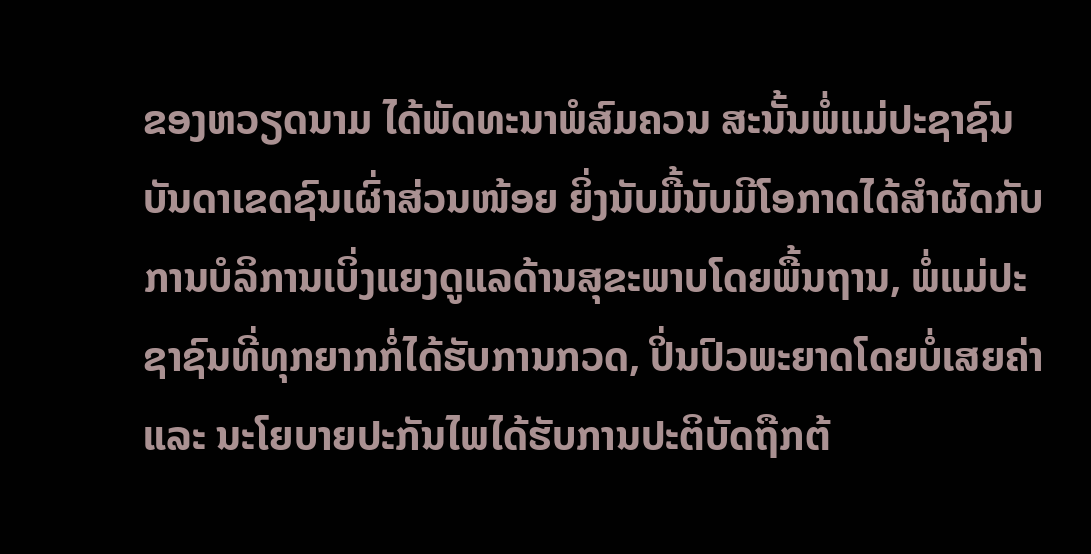ຂອງຫວຽດນາມ ໄດ້ພັດທະນາພໍສົມຄວນ ສະນັ້ນພໍ່ແມ່ປະຊາຊົນບັນດາເຂດຊົນເຜົ່າສ່ວນໜ້ອຍ ຍິ່ງນັບມື້ນັບມີໂອກາດໄດ້ສຳຜັດກັບການບໍລິການເບິ່ງແຍງດູແລດ້ານສຸຂະພາບໂດຍພື້ນຖານ, ພໍ່ແມ່ປະຊາຊົນທີ່ທຸກຍາກກໍ່ໄດ້ຮັບການກວດ, ປິ່ນປົວພະຍາດໂດຍບໍ່ເສຍຄ່າ ແລະ ນະໂຍບາຍປະກັນໄພໄດ້ຮັບການປະຕິບັດຖືກຕ້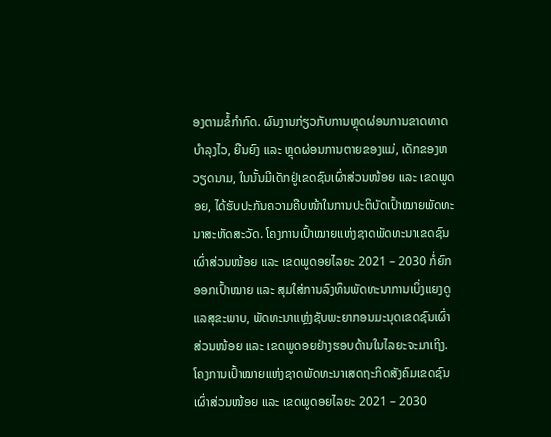ອງຕາມຂໍ້ກຳກົດ. ຜົນງານກ່ຽວກັບການຫຼຸດຜ່ອນການຂາດທາດບຳລຸງໄວ, ຍືນຍົງ ແລະ ຫຼຸດຜ່ອນການຕາຍຂອງແມ່, ເດັກຂອງຫວຽດນາມ, ໃນນັ້ນມີເດັກຢູ່ເຂດຊົນເຜົ່າສ່ວນໜ້ອຍ ແລະ ເຂດພູດອຍ, ໄດ້ຮັບປະກັນຄວາມຄືບໜ້າໃນການປະຕິບັດເປົ້າໝາຍພັດທະນາສະຫັດສະວັດ. ໂຄງການເປົ້າໝາຍແຫ່ງຊາດພັດທະນາເຂດຊົນເຜົ່າສ່ວນໜ້ອຍ ແລະ ເຂດພູດອຍໄລຍະ 2021 – 2030 ກໍ່ຍົກອອກເປົ້າໝາຍ ແລະ ສຸມໃສ່ການລົງທຶນພັດທະນາການເບິ່ງແຍງດູແລສຸຂະພາບ, ພັດທະນາແຫຼ່ງຊັບພະຍາກອນມະນຸດເຂດຊົນເຜົ່າສ່ວນໜ້ອຍ ແລະ ເຂດພູດອຍຢ່າງຮອບດ້ານໃນໄລຍະຈະມາເຖິງ.
ໂຄງການເປົ້າໝາຍແຫ່ງຊາດພັດທະນາເສດຖະກິດສັງຄົມເຂດຊົນເຜົ່າສ່ວນໜ້ອຍ ແລະ ເຂດພູດອຍໄລຍະ 2021 – 2030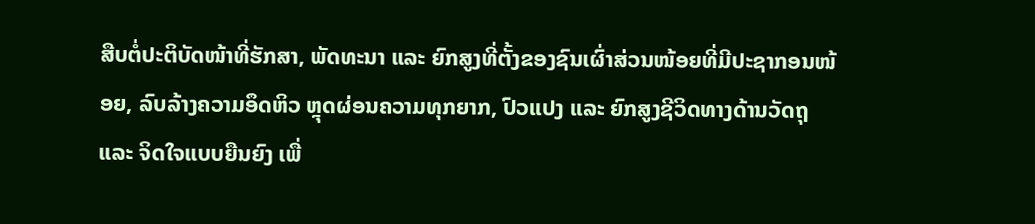ສືບຕໍ່ປະຕິບັດໜ້າທີ່ຮັກສາ, ພັດທະນາ ແລະ ຍົກສູງທີ່ຕັ້ງຂອງຊົນເຜົ່າສ່ວນໜ້ອຍທີ່ມີປະຊາກອນໜ້ອຍ, ລົບລ້າງຄວາມອຶດຫິວ ຫຼຸດຜ່ອນຄວາມທຸກຍາກ, ປົວແປງ ແລະ ຍົກສູງຊີວິດທາງດ້ານວັດຖຸ ແລະ ຈິດໃຈແບບຍືນຍົງ ເພື່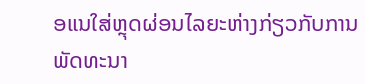ອແນໃສ່ຫຼຸດຜ່ອນໄລຍະຫ່າງກ່ຽວກັບການພັດທະນາ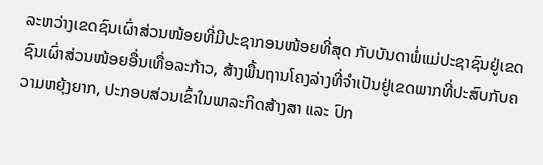ລະຫວ່າງເຂດຊົນເຜົ່າສ່ວນໜ້ອຍທີ່ມີປະຊາກອນໜ້ອຍທີ່ສຸດ ກັບບັນດາພໍ່ແມ່ປະຊາຊົນຢູ່ເຂດຊົນເຜົ່າສ່ວນໜ້ອຍອື່ນເທື່ອລະກ້າວ, ສ້າງພື້ນຖານໂຄງລ່າງທີ່ຈຳເປັນຢູ່ເຂດພາກທີ່ປະສົບກັບຄວາມຫຍຸ້ງຍາກ, ປະກອບສ່ວນເຂົ້າໃນພາລະກິດສ້າງສາ ແລະ ປົກ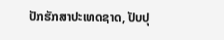ປັກຮັກສາປະເທດຊາດ, ປັບປຸ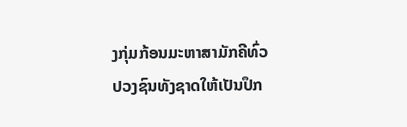ງກຸ່ມກ້ອນມະຫາສາມັກຄີທົ່ວປວງຊົນທັງຊາດໃຫ້ເປັນປຶກ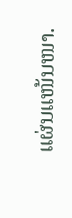ແຜ່ນແໜ້ນໜາ.